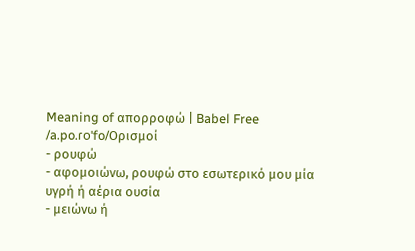Meaning of απορροφώ | Babel Free
/a.po.ɾoˈfo/Ορισμοί
- ρουφώ
- αφομοιώνω, ρουφώ στο εσωτερικό μου μία υγρή ή αέρια ουσία
- μειώνω ή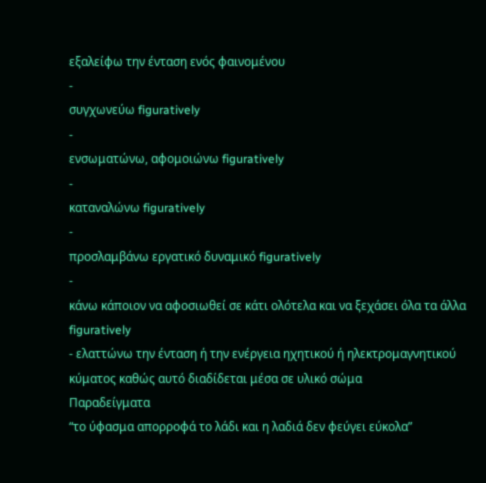εξαλείφω την ένταση ενός φαινομένου
-
συγχωνεύω figuratively
-
ενσωματώνω, αφομοιώνω figuratively
-
καταναλώνω figuratively
-
προσλαμβάνω εργατικό δυναμικό figuratively
-
κάνω κάποιον να αφοσιωθεί σε κάτι ολότελα και να ξεχάσει όλα τα άλλα figuratively
- ελαττώνω την ένταση ή την ενέργεια ηχητικού ή ηλεκτρομαγνητικού κύματος καθώς αυτό διαδίδεται μέσα σε υλικό σώμα
Παραδείγματα
“το ύφασμα απορροφά το λάδι και η λαδιά δεν φεύγει εύκολα”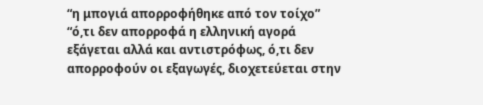“η μπογιά απορροφήθηκε από τον τοίχο”
“ό,τι δεν απορροφά η ελληνική αγορά εξάγεται αλλά και αντιστρόφως, ό,τι δεν απορροφούν οι εξαγωγές, διοχετεύεται στην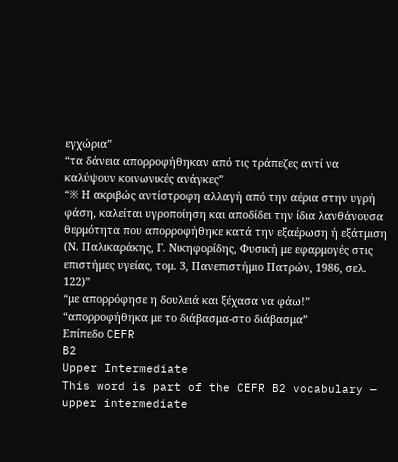εγχώρια”
“τα δάνεια απορροφήθηκαν από τις τράπεζες αντί να καλύψουν κοινωνικές ανάγκες”
“※ Η ακριβώς αντίστροφη αλλαγή από την αέρια στην υγρή φάση, καλείται υγροποίηση και αποδίδει την ίδια λανθάνουσα θερμότητα που απορροφήθηκε κατά την εξαέρωση ή εξάτμιση (Ν. Παλικαράκης, Γ. Νικηφορίδης, Φυσική με εφαρμογές στις επιστήμες υγείας, τομ. 3, Πανεπιστήμιο Πατρών, 1986, σελ. 122)”
“με απορρόφησε η δουλειά και ξέχασα να φάω!”
“απορροφήθηκα με το διάβασμα-στο διάβασμα”
Επίπεδο CEFR
B2
Upper Intermediate
This word is part of the CEFR B2 vocabulary — upper intermediate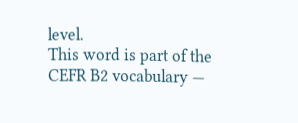level.
This word is part of the CEFR B2 vocabulary —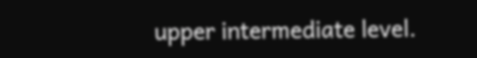upper intermediate level.